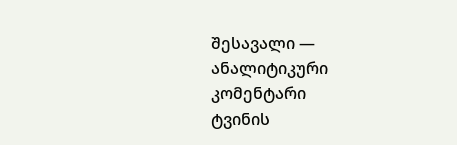შესავალი — ანალიტიკური კომენტარი
ტვინის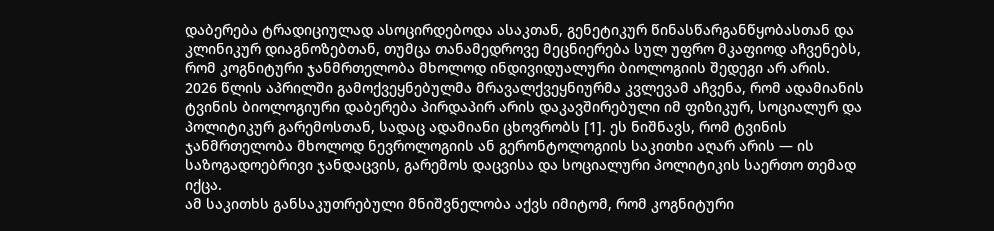დაბერება ტრადიციულად ასოცირდებოდა ასაკთან, გენეტიკურ წინასწარგანწყობასთან და კლინიკურ დიაგნოზებთან, თუმცა თანამედროვე მეცნიერება სულ უფრო მკაფიოდ აჩვენებს, რომ კოგნიტური ჯანმრთელობა მხოლოდ ინდივიდუალური ბიოლოგიის შედეგი არ არის. 2026 წლის აპრილში გამოქვეყნებულმა მრავალქვეყნიურმა კვლევამ აჩვენა, რომ ადამიანის ტვინის ბიოლოგიური დაბერება პირდაპირ არის დაკავშირებული იმ ფიზიკურ, სოციალურ და პოლიტიკურ გარემოსთან, სადაც ადამიანი ცხოვრობს [1]. ეს ნიშნავს, რომ ტვინის ჯანმრთელობა მხოლოდ ნევროლოგიის ან გერონტოლოგიის საკითხი აღარ არის — ის საზოგადოებრივი ჯანდაცვის, გარემოს დაცვისა და სოციალური პოლიტიკის საერთო თემად იქცა.
ამ საკითხს განსაკუთრებული მნიშვნელობა აქვს იმიტომ, რომ კოგნიტური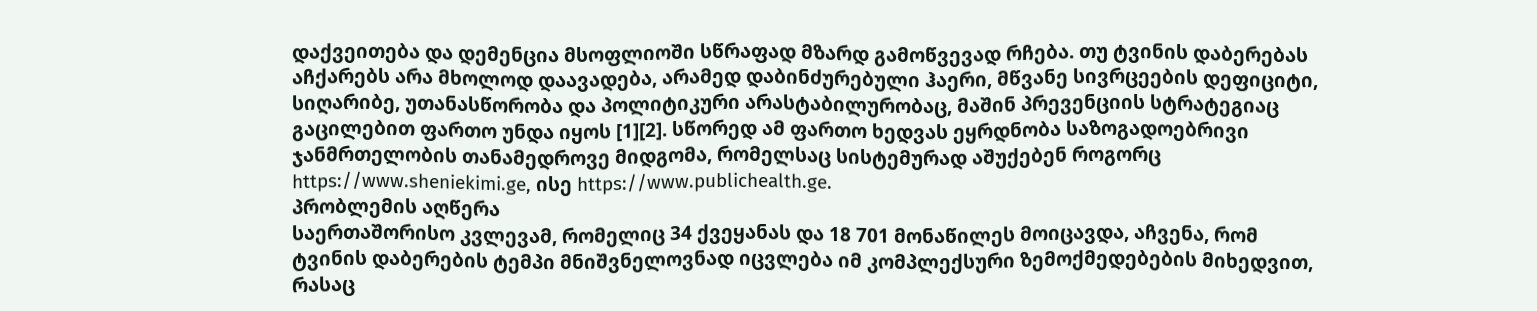დაქვეითება და დემენცია მსოფლიოში სწრაფად მზარდ გამოწვევად რჩება. თუ ტვინის დაბერებას აჩქარებს არა მხოლოდ დაავადება, არამედ დაბინძურებული ჰაერი, მწვანე სივრცეების დეფიციტი, სიღარიბე, უთანასწორობა და პოლიტიკური არასტაბილურობაც, მაშინ პრევენციის სტრატეგიაც გაცილებით ფართო უნდა იყოს [1][2]. სწორედ ამ ფართო ხედვას ეყრდნობა საზოგადოებრივი ჯანმრთელობის თანამედროვე მიდგომა, რომელსაც სისტემურად აშუქებენ როგორც https://www.sheniekimi.ge, ისე https://www.publichealth.ge.
პრობლემის აღწერა
საერთაშორისო კვლევამ, რომელიც 34 ქვეყანას და 18 701 მონაწილეს მოიცავდა, აჩვენა, რომ ტვინის დაბერების ტემპი მნიშვნელოვნად იცვლება იმ კომპლექსური ზემოქმედებების მიხედვით, რასაც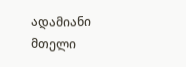ადამიანი მთელი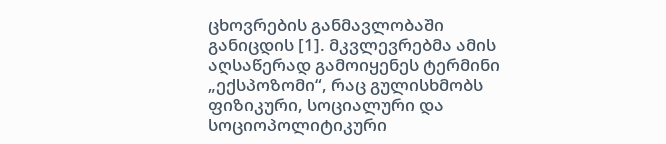ცხოვრების განმავლობაში განიცდის [1]. მკვლევრებმა ამის აღსაწერად გამოიყენეს ტერმინი „ექსპოზომი“, რაც გულისხმობს ფიზიკური, სოციალური და სოციოპოლიტიკური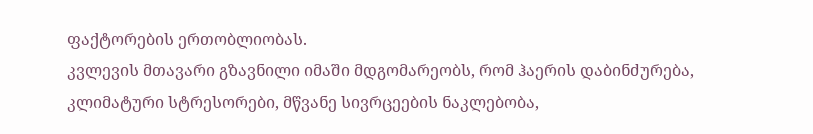ფაქტორების ერთობლიობას.
კვლევის მთავარი გზავნილი იმაში მდგომარეობს, რომ ჰაერის დაბინძურება, კლიმატური სტრესორები, მწვანე სივრცეების ნაკლებობა,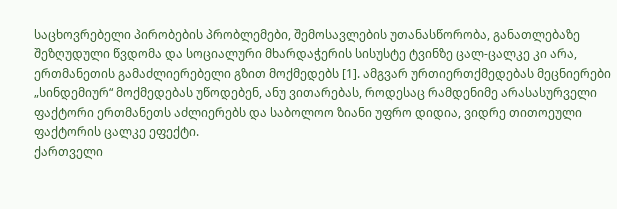საცხოვრებელი პირობების პრობლემები, შემოსავლების უთანასწორობა, განათლებაზე შეზღუდული წვდომა და სოციალური მხარდაჭერის სისუსტე ტვინზე ცალ-ცალკე კი არა, ერთმანეთის გამაძლიერებელი გზით მოქმედებს [1]. ამგვარ ურთიერთქმედებას მეცნიერები „სინდემიურ“ მოქმედებას უწოდებენ, ანუ ვითარებას, როდესაც რამდენიმე არასასურველი ფაქტორი ერთმანეთს აძლიერებს და საბოლოო ზიანი უფრო დიდია, ვიდრე თითოეული ფაქტორის ცალკე ეფექტი.
ქართველი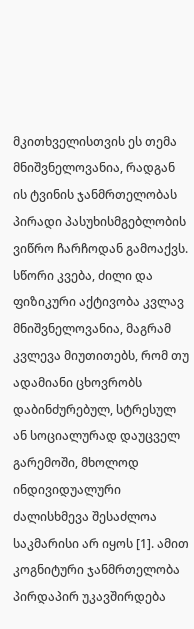მკითხველისთვის ეს თემა მნიშვნელოვანია, რადგან ის ტვინის ჯანმრთელობას პირადი პასუხისმგებლობის ვიწრო ჩარჩოდან გამოაქვს. სწორი კვება, ძილი და ფიზიკური აქტივობა კვლავ მნიშვნელოვანია, მაგრამ კვლევა მიუთითებს, რომ თუ ადამიანი ცხოვრობს დაბინძურებულ, სტრესულ ან სოციალურად დაუცველ გარემოში, მხოლოდ ინდივიდუალური ძალისხმევა შესაძლოა საკმარისი არ იყოს [1]. ამით კოგნიტური ჯანმრთელობა პირდაპირ უკავშირდება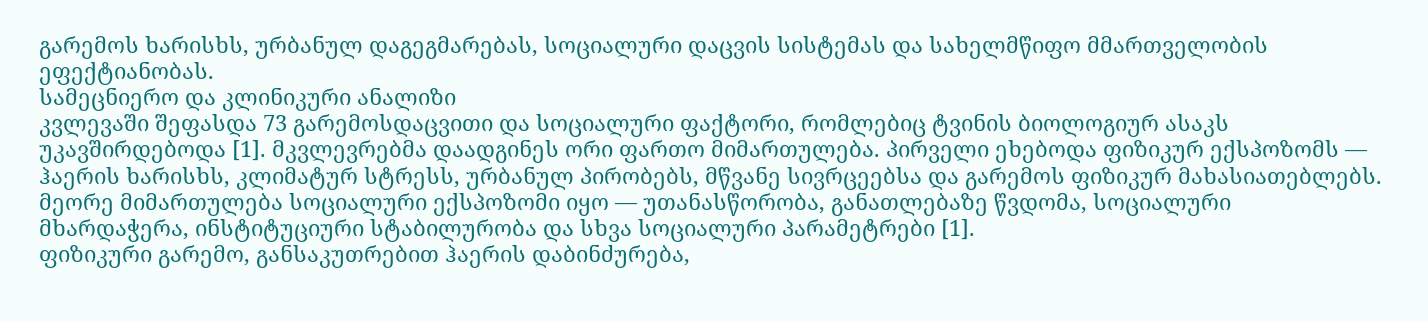გარემოს ხარისხს, ურბანულ დაგეგმარებას, სოციალური დაცვის სისტემას და სახელმწიფო მმართველობის ეფექტიანობას.
სამეცნიერო და კლინიკური ანალიზი
კვლევაში შეფასდა 73 გარემოსდაცვითი და სოციალური ფაქტორი, რომლებიც ტვინის ბიოლოგიურ ასაკს უკავშირდებოდა [1]. მკვლევრებმა დაადგინეს ორი ფართო მიმართულება. პირველი ეხებოდა ფიზიკურ ექსპოზომს — ჰაერის ხარისხს, კლიმატურ სტრესს, ურბანულ პირობებს, მწვანე სივრცეებსა და გარემოს ფიზიკურ მახასიათებლებს. მეორე მიმართულება სოციალური ექსპოზომი იყო — უთანასწორობა, განათლებაზე წვდომა, სოციალური მხარდაჭერა, ინსტიტუციური სტაბილურობა და სხვა სოციალური პარამეტრები [1].
ფიზიკური გარემო, განსაკუთრებით ჰაერის დაბინძურება,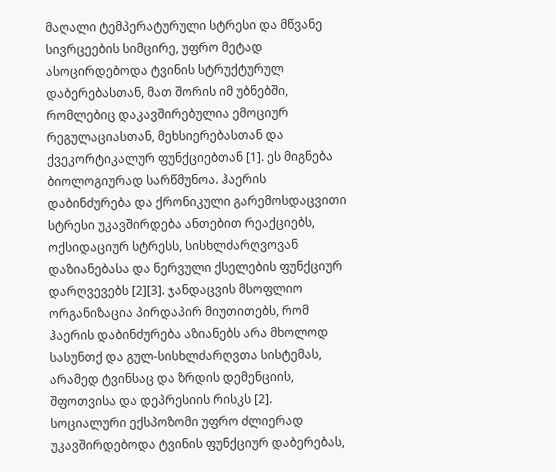მაღალი ტემპერატურული სტრესი და მწვანე სივრცეების სიმცირე, უფრო მეტად ასოცირდებოდა ტვინის სტრუქტურულ დაბერებასთან, მათ შორის იმ უბნებში, რომლებიც დაკავშირებულია ემოციურ რეგულაციასთან, მეხსიერებასთან და ქვეკორტიკალურ ფუნქციებთან [1]. ეს მიგნება ბიოლოგიურად სარწმუნოა. ჰაერის დაბინძურება და ქრონიკული გარემოსდაცვითი სტრესი უკავშირდება ანთებით რეაქციებს, ოქსიდაციურ სტრესს, სისხლძარღვოვან დაზიანებასა და ნერვული ქსელების ფუნქციურ დარღვევებს [2][3]. ჯანდაცვის მსოფლიო ორგანიზაცია პირდაპირ მიუთითებს, რომ ჰაერის დაბინძურება აზიანებს არა მხოლოდ სასუნთქ და გულ-სისხლძარღვთა სისტემას, არამედ ტვინსაც და ზრდის დემენციის, შფოთვისა და დეპრესიის რისკს [2].
სოციალური ექსპოზომი უფრო ძლიერად უკავშირდებოდა ტვინის ფუნქციურ დაბერებას,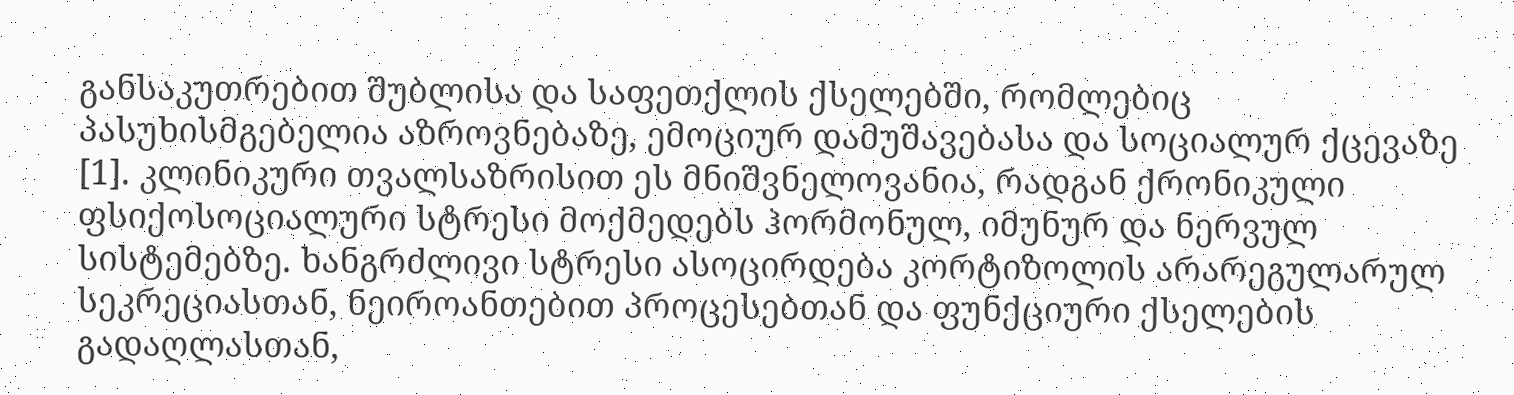განსაკუთრებით შუბლისა და საფეთქლის ქსელებში, რომლებიც პასუხისმგებელია აზროვნებაზე, ემოციურ დამუშავებასა და სოციალურ ქცევაზე [1]. კლინიკური თვალსაზრისით ეს მნიშვნელოვანია, რადგან ქრონიკული ფსიქოსოციალური სტრესი მოქმედებს ჰორმონულ, იმუნურ და ნერვულ სისტემებზე. ხანგრძლივი სტრესი ასოცირდება კორტიზოლის არარეგულარულ სეკრეციასთან, ნეიროანთებით პროცესებთან და ფუნქციური ქსელების გადაღლასთან,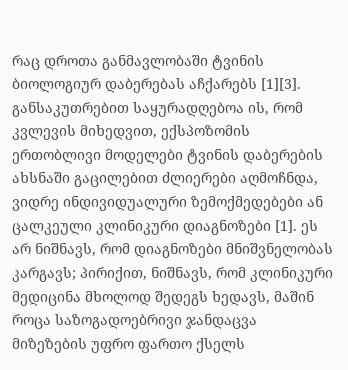რაც დროთა განმავლობაში ტვინის ბიოლოგიურ დაბერებას აჩქარებს [1][3].
განსაკუთრებით საყურადღებოა ის, რომ კვლევის მიხედვით, ექსპოზომის ერთობლივი მოდელები ტვინის დაბერების ახსნაში გაცილებით ძლიერები აღმოჩნდა, ვიდრე ინდივიდუალური ზემოქმედებები ან ცალკეული კლინიკური დიაგნოზები [1]. ეს არ ნიშნავს, რომ დიაგნოზები მნიშვნელობას კარგავს; პირიქით, ნიშნავს, რომ კლინიკური მედიცინა მხოლოდ შედეგს ხედავს, მაშინ როცა საზოგადოებრივი ჯანდაცვა მიზეზების უფრო ფართო ქსელს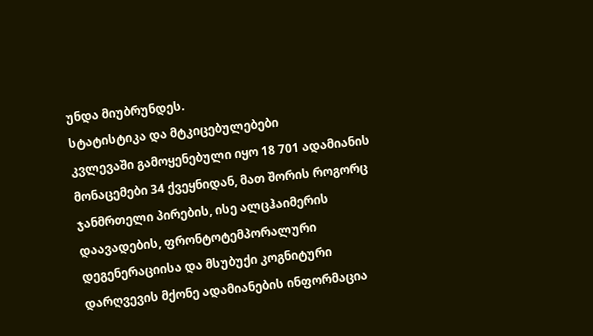უნდა მიუბრუნდეს.
სტატისტიკა და მტკიცებულებები
კვლევაში გამოყენებული იყო 18 701 ადამიანის მონაცემები 34 ქვეყნიდან, მათ შორის როგორც ჯანმრთელი პირების, ისე ალცჰაიმერის დაავადების, ფრონტოტემპორალური დეგენერაციისა და მსუბუქი კოგნიტური დარღვევის მქონე ადამიანების ინფორმაცია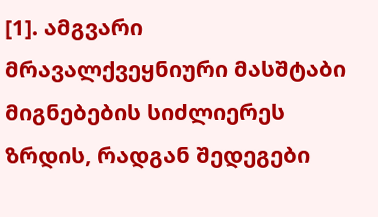[1]. ამგვარი მრავალქვეყნიური მასშტაბი მიგნებების სიძლიერეს ზრდის, რადგან შედეგები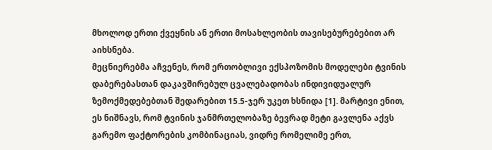მხოლოდ ერთი ქვეყნის ან ერთი მოსახლეობის თავისებურებებით არ აიხსნება.
მეცნიერებმა აჩვენეს, რომ ერთობლივი ექსპოზომის მოდელები ტვინის დაბერებასთან დაკავშირებულ ცვალებადობას ინდივიდუალურ ზემოქმედებებთან შედარებით 15.5-ჯერ უკეთ ხსნიდა [1]. მარტივი ენით, ეს ნიშნავს, რომ ტვინის ჯანმრთელობაზე ბევრად მეტი გავლენა აქვს გარემო ფაქტორების კომბინაციას, ვიდრე რომელიმე ერთ,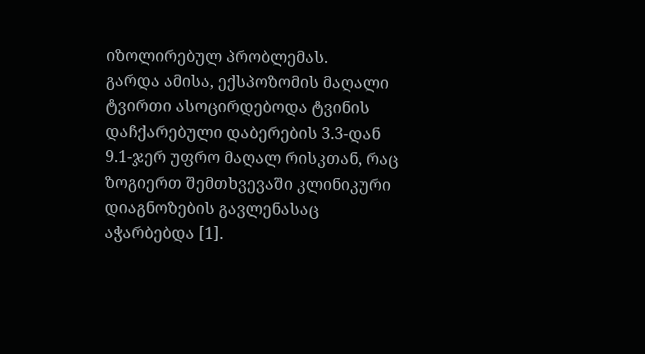იზოლირებულ პრობლემას.
გარდა ამისა, ექსპოზომის მაღალი ტვირთი ასოცირდებოდა ტვინის დაჩქარებული დაბერების 3.3-დან 9.1-ჯერ უფრო მაღალ რისკთან, რაც ზოგიერთ შემთხვევაში კლინიკური დიაგნოზების გავლენასაც აჭარბებდა [1].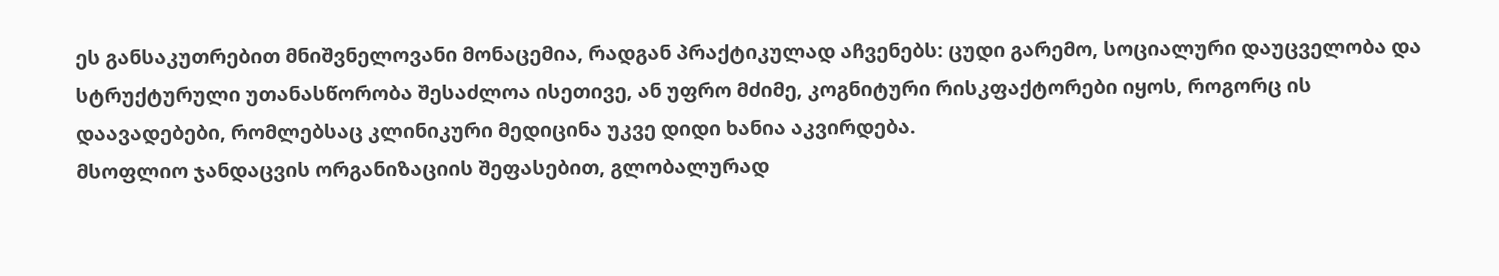ეს განსაკუთრებით მნიშვნელოვანი მონაცემია, რადგან პრაქტიკულად აჩვენებს: ცუდი გარემო, სოციალური დაუცველობა და სტრუქტურული უთანასწორობა შესაძლოა ისეთივე, ან უფრო მძიმე, კოგნიტური რისკფაქტორები იყოს, როგორც ის დაავადებები, რომლებსაც კლინიკური მედიცინა უკვე დიდი ხანია აკვირდება.
მსოფლიო ჯანდაცვის ორგანიზაციის შეფასებით, გლობალურად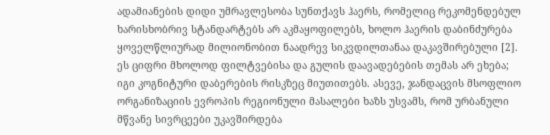ადამიანების დიდი უმრავლესობა სუნთქავს ჰაერს, რომელიც რეკომენდებულ ხარისხობრივ სტანდარტებს არ აკმაყოფილებს, ხოლო ჰაერის დაბინძურება ყოველწლიურად მილიონობით ნაადრევ სიკვდილთანაა დაკავშირებული [2]. ეს ციფრი მხოლოდ ფილტვებისა და გულის დაავადებების თემას არ ეხება; იგი კოგნიტური დაბერების რისკზეც მიუთითებს. ასევე, ჯანდაცვის მსოფლიო ორგანიზაციის ევროპის რეგიონული მასალები ხაზს უსვამს, რომ ურბანული მწვანე სივრცეები უკავშირდება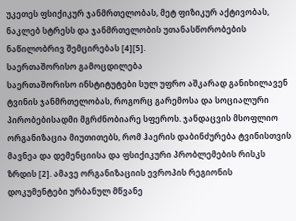უკეთეს ფსიქიკურ ჯანმრთელობას, მეტ ფიზიკურ აქტივობას, ნაკლებ სტრესს და ჯანმრთელობის უთანასწორობების ნაწილობრივ შემცირებას [4][5].
საერთაშორისო გამოცდილება
საერთაშორისო ინსტიტუტები სულ უფრო აშკარად განიხილავენ ტვინის ჯანმრთელობას, როგორც გარემოსა და სოციალური პირობებისადმი მგრძნობიარე სფეროს. ჯანდაცვის მსოფლიო ორგანიზაცია მიუთითებს, რომ ჰაერის დაბინძურება ტვინისთვის მავნეა და დემენციისა და ფსიქიკური პრობლემების რისკს ზრდის [2]. ამავე ორგანიზაციის ევროპის რეგიონის დოკუმენტები ურბანულ მწვანე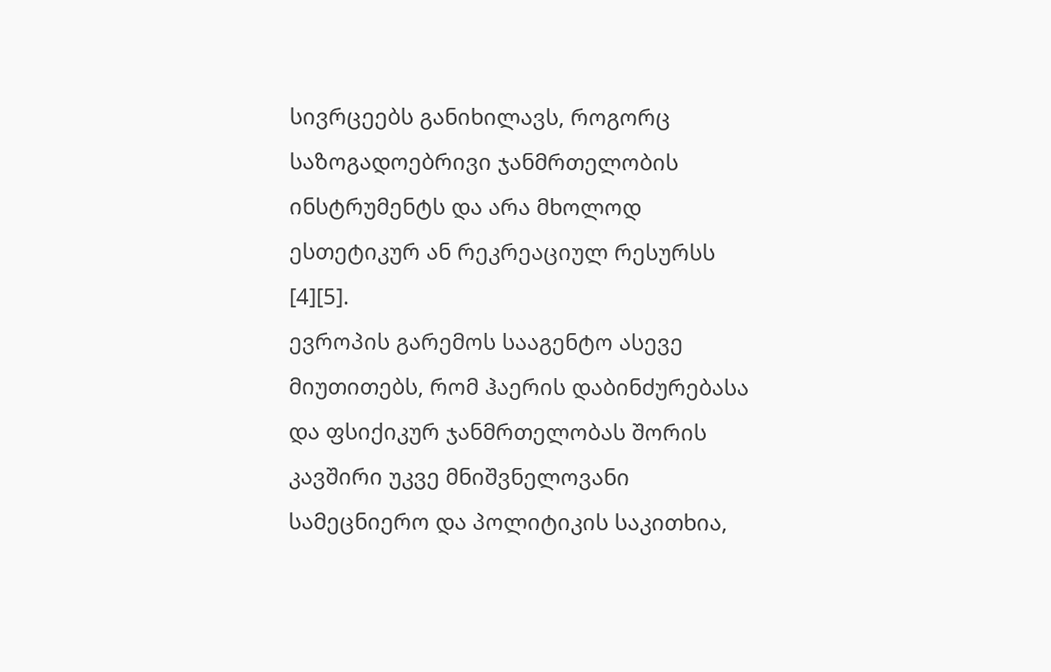სივრცეებს განიხილავს, როგორც საზოგადოებრივი ჯანმრთელობის ინსტრუმენტს და არა მხოლოდ ესთეტიკურ ან რეკრეაციულ რესურსს [4][5].
ევროპის გარემოს სააგენტო ასევე მიუთითებს, რომ ჰაერის დაბინძურებასა და ფსიქიკურ ჯანმრთელობას შორის კავშირი უკვე მნიშვნელოვანი სამეცნიერო და პოლიტიკის საკითხია,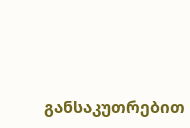განსაკუთრებით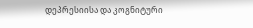დეპრესიისა და კოგნიტური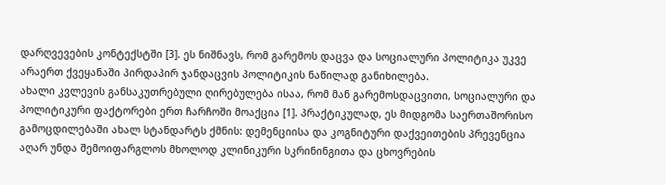დარღვევების კონტექსტში [3]. ეს ნიშნავს, რომ გარემოს დაცვა და სოციალური პოლიტიკა უკვე არაერთ ქვეყანაში პირდაპირ ჯანდაცვის პოლიტიკის ნაწილად განიხილება.
ახალი კვლევის განსაკუთრებული ღირებულება ისაა, რომ მან გარემოსდაცვითი, სოციალური და პოლიტიკური ფაქტორები ერთ ჩარჩოში მოაქცია [1]. პრაქტიკულად, ეს მიდგომა საერთაშორისო გამოცდილებაში ახალ სტანდარტს ქმნის: დემენციისა და კოგნიტური დაქვეითების პრევენცია აღარ უნდა შემოიფარგლოს მხოლოდ კლინიკური სკრინინგითა და ცხოვრების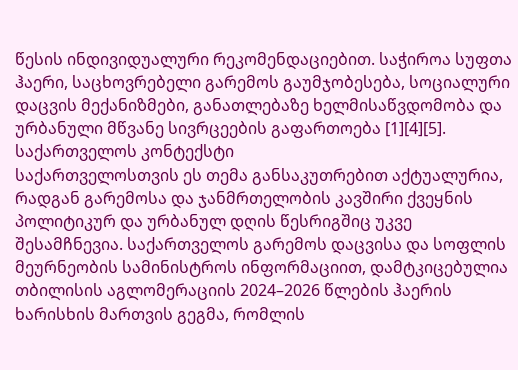წესის ინდივიდუალური რეკომენდაციებით. საჭიროა სუფთა ჰაერი, საცხოვრებელი გარემოს გაუმჯობესება, სოციალური დაცვის მექანიზმები, განათლებაზე ხელმისაწვდომობა და ურბანული მწვანე სივრცეების გაფართოება [1][4][5].
საქართველოს კონტექსტი
საქართველოსთვის ეს თემა განსაკუთრებით აქტუალურია, რადგან გარემოსა და ჯანმრთელობის კავშირი ქვეყნის პოლიტიკურ და ურბანულ დღის წესრიგშიც უკვე შესამჩნევია. საქართველოს გარემოს დაცვისა და სოფლის მეურნეობის სამინისტროს ინფორმაციით, დამტკიცებულია თბილისის აგლომერაციის 2024–2026 წლების ჰაერის ხარისხის მართვის გეგმა, რომლის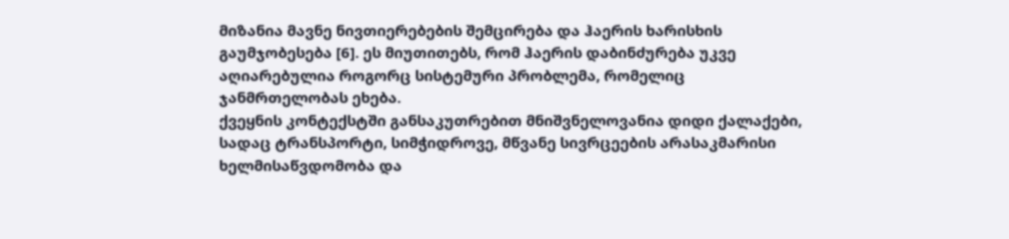მიზანია მავნე ნივთიერებების შემცირება და ჰაერის ხარისხის გაუმჯობესება [6]. ეს მიუთითებს, რომ ჰაერის დაბინძურება უკვე აღიარებულია როგორც სისტემური პრობლემა, რომელიც ჯანმრთელობას ეხება.
ქვეყნის კონტექსტში განსაკუთრებით მნიშვნელოვანია დიდი ქალაქები, სადაც ტრანსპორტი, სიმჭიდროვე, მწვანე სივრცეების არასაკმარისი ხელმისაწვდომობა და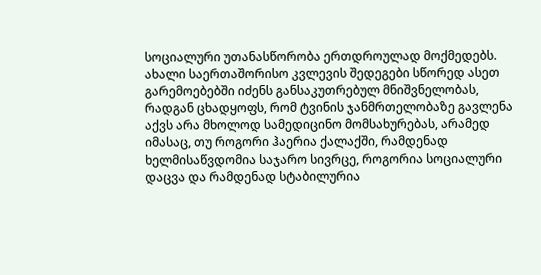სოციალური უთანასწორობა ერთდროულად მოქმედებს. ახალი საერთაშორისო კვლევის შედეგები სწორედ ასეთ გარემოებებში იძენს განსაკუთრებულ მნიშვნელობას, რადგან ცხადყოფს, რომ ტვინის ჯანმრთელობაზე გავლენა აქვს არა მხოლოდ სამედიცინო მომსახურებას, არამედ იმასაც, თუ როგორი ჰაერია ქალაქში, რამდენად ხელმისაწვდომია საჯარო სივრცე, როგორია სოციალური დაცვა და რამდენად სტაბილურია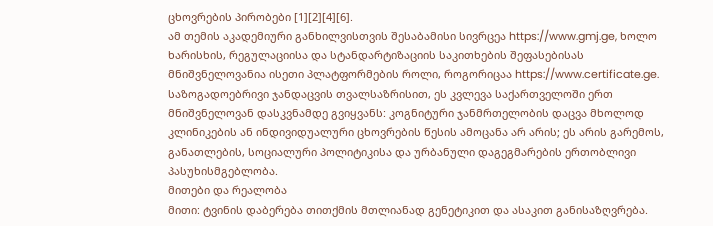ცხოვრების პირობები [1][2][4][6].
ამ თემის აკადემიური განხილვისთვის შესაბამისი სივრცეა https://www.gmj.ge, ხოლო ხარისხის, რეგულაციისა და სტანდარტიზაციის საკითხების შეფასებისას მნიშვნელოვანია ისეთი პლატფორმების როლი, როგორიცაა https://www.certificate.ge. საზოგადოებრივი ჯანდაცვის თვალსაზრისით, ეს კვლევა საქართველოში ერთ მნიშვნელოვან დასკვნამდე გვიყვანს: კოგნიტური ჯანმრთელობის დაცვა მხოლოდ კლინიკების ან ინდივიდუალური ცხოვრების წესის ამოცანა არ არის; ეს არის გარემოს, განათლების, სოციალური პოლიტიკისა და ურბანული დაგეგმარების ერთობლივი პასუხისმგებლობა.
მითები და რეალობა
მითი: ტვინის დაბერება თითქმის მთლიანად გენეტიკით და ასაკით განისაზღვრება.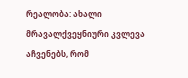რეალობა: ახალი მრავალქვეყნიური კვლევა აჩვენებს, რომ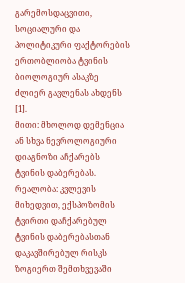გარემოსდაცვითი, სოციალური და პოლიტიკური ფაქტორების ერთობლიობა ტვინის ბიოლოგიურ ასაკზე ძლიერ გავლენას ახდენს [1].
მითი: მხოლოდ დემენცია ან სხვა ნევროლოგიური დიაგნოზი აჩქარებს ტვინის დაბერებას.
რეალობა: კვლევის მიხედვით, ექსპოზომის ტვირთი დაჩქარებულ ტვინის დაბერებასთან დაკავშირებულ რისკს ზოგიერთ შემთხვევაში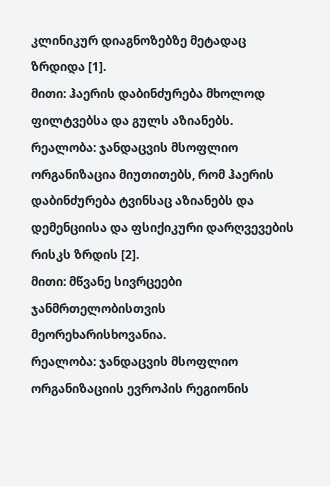კლინიკურ დიაგნოზებზე მეტადაც ზრდიდა [1].
მითი: ჰაერის დაბინძურება მხოლოდ ფილტვებსა და გულს აზიანებს.
რეალობა: ჯანდაცვის მსოფლიო ორგანიზაცია მიუთითებს, რომ ჰაერის დაბინძურება ტვინსაც აზიანებს და დემენციისა და ფსიქიკური დარღვევების რისკს ზრდის [2].
მითი: მწვანე სივრცეები ჯანმრთელობისთვის მეორეხარისხოვანია.
რეალობა: ჯანდაცვის მსოფლიო ორგანიზაციის ევროპის რეგიონის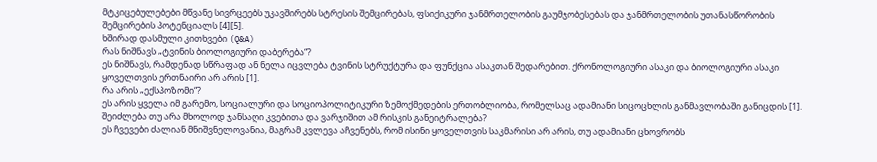მტკიცებულებები მწვანე სივრცეებს უკავშირებს სტრესის შემცირებას, ფსიქიკური ჯანმრთელობის გაუმჯობესებას და ჯანმრთელობის უთანასწორობის შემცირების პოტენციალს [4][5].
ხშირად დასმული კითხვები (Q&A)
რას ნიშნავს „ტვინის ბიოლოგიური დაბერება“?
ეს ნიშნავს, რამდენად სწრაფად ან ნელა იცვლება ტვინის სტრუქტურა და ფუნქცია ასაკთან შედარებით. ქრონოლოგიური ასაკი და ბიოლოგიური ასაკი ყოველთვის ერთნაირი არ არის [1].
რა არის „ექსპოზომი“?
ეს არის ყველა იმ გარემო, სოციალური და სოციოპოლიტიკური ზემოქმედების ერთობლიობა, რომელსაც ადამიანი სიცოცხლის განმავლობაში განიცდის [1].
შეიძლება თუ არა მხოლოდ ჯანსაღი კვებითა და ვარჯიშით ამ რისკის განეიტრალება?
ეს ჩვევები ძალიან მნიშვნელოვანია, მაგრამ კვლევა აჩვენებს, რომ ისინი ყოველთვის საკმარისი არ არის, თუ ადამიანი ცხოვრობს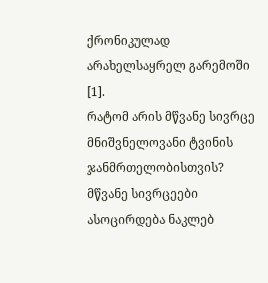ქრონიკულად არახელსაყრელ გარემოში [1].
რატომ არის მწვანე სივრცე მნიშვნელოვანი ტვინის ჯანმრთელობისთვის?
მწვანე სივრცეები ასოცირდება ნაკლებ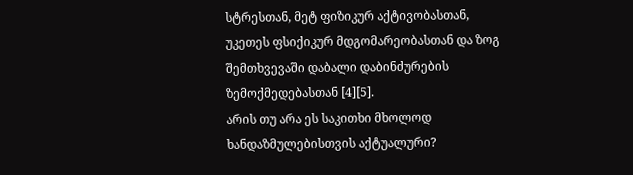სტრესთან, მეტ ფიზიკურ აქტივობასთან, უკეთეს ფსიქიკურ მდგომარეობასთან და ზოგ შემთხვევაში დაბალი დაბინძურების ზემოქმედებასთან [4][5].
არის თუ არა ეს საკითხი მხოლოდ ხანდაზმულებისთვის აქტუალური?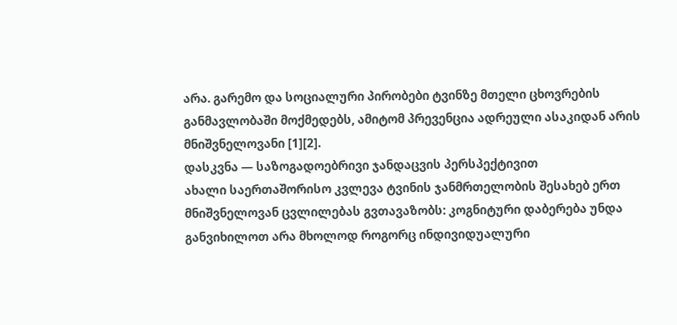არა. გარემო და სოციალური პირობები ტვინზე მთელი ცხოვრების განმავლობაში მოქმედებს, ამიტომ პრევენცია ადრეული ასაკიდან არის მნიშვნელოვანი [1][2].
დასკვნა — საზოგადოებრივი ჯანდაცვის პერსპექტივით
ახალი საერთაშორისო კვლევა ტვინის ჯანმრთელობის შესახებ ერთ მნიშვნელოვან ცვლილებას გვთავაზობს: კოგნიტური დაბერება უნდა განვიხილოთ არა მხოლოდ როგორც ინდივიდუალური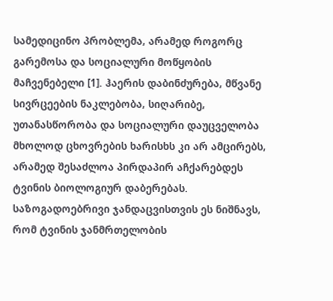სამედიცინო პრობლემა, არამედ როგორც გარემოსა და სოციალური მოწყობის მაჩვენებელი [1]. ჰაერის დაბინძურება, მწვანე სივრცეების ნაკლებობა, სიღარიბე, უთანასწორობა და სოციალური დაუცველობა მხოლოდ ცხოვრების ხარისხს კი არ ამცირებს, არამედ შესაძლოა პირდაპირ აჩქარებდეს ტვინის ბიოლოგიურ დაბერებას.
საზოგადოებრივი ჯანდაცვისთვის ეს ნიშნავს, რომ ტვინის ჯანმრთელობის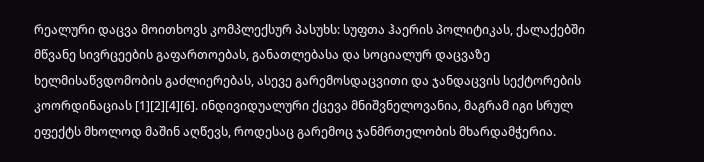რეალური დაცვა მოითხოვს კომპლექსურ პასუხს: სუფთა ჰაერის პოლიტიკას, ქალაქებში მწვანე სივრცეების გაფართოებას, განათლებასა და სოციალურ დაცვაზე ხელმისაწვდომობის გაძლიერებას, ასევე გარემოსდაცვითი და ჯანდაცვის სექტორების კოორდინაციას [1][2][4][6]. ინდივიდუალური ქცევა მნიშვნელოვანია, მაგრამ იგი სრულ ეფექტს მხოლოდ მაშინ აღწევს, როდესაც გარემოც ჯანმრთელობის მხარდამჭერია.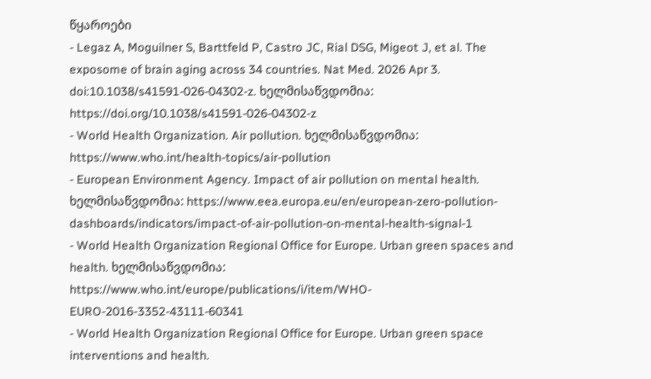წყაროები
- Legaz A, Moguilner S, Barttfeld P, Castro JC, Rial DSG, Migeot J, et al. The exposome of brain aging across 34 countries. Nat Med. 2026 Apr 3. doi:10.1038/s41591-026-04302-z. ხელმისაწვდომია: https://doi.org/10.1038/s41591-026-04302-z
- World Health Organization. Air pollution. ხელმისაწვდომია: https://www.who.int/health-topics/air-pollution
- European Environment Agency. Impact of air pollution on mental health. ხელმისაწვდომია: https://www.eea.europa.eu/en/european-zero-pollution-dashboards/indicators/impact-of-air-pollution-on-mental-health-signal-1
- World Health Organization Regional Office for Europe. Urban green spaces and health. ხელმისაწვდომია: https://www.who.int/europe/publications/i/item/WHO-EURO-2016-3352-43111-60341
- World Health Organization Regional Office for Europe. Urban green space interventions and health.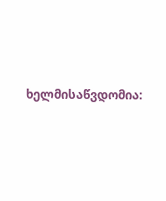ხელმისაწვდომია: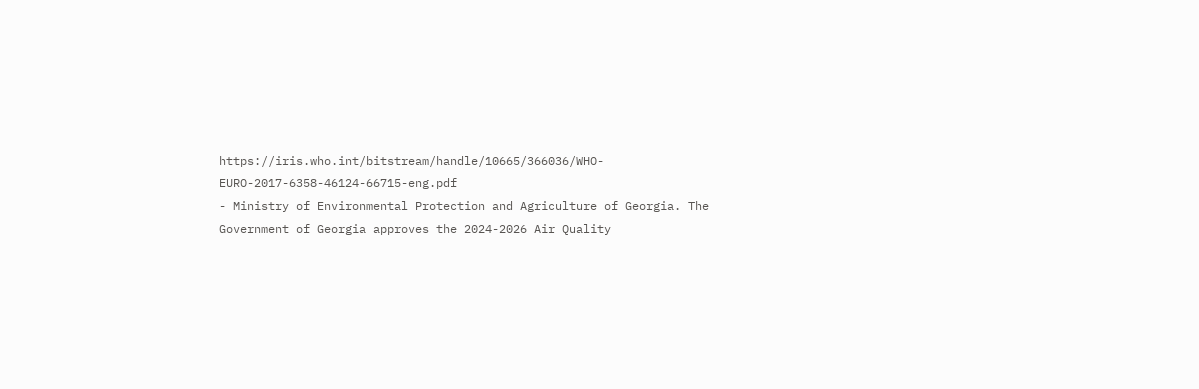https://iris.who.int/bitstream/handle/10665/366036/WHO-EURO-2017-6358-46124-66715-eng.pdf
- Ministry of Environmental Protection and Agriculture of Georgia. The Government of Georgia approves the 2024-2026 Air Quality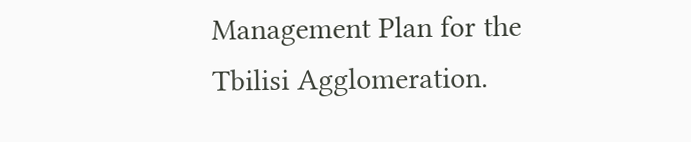Management Plan for the Tbilisi Agglomeration.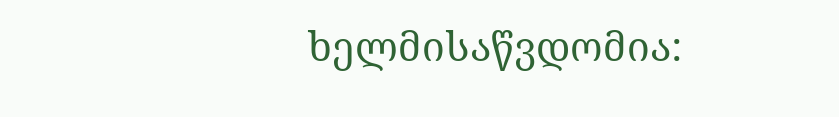ხელმისაწვდომია: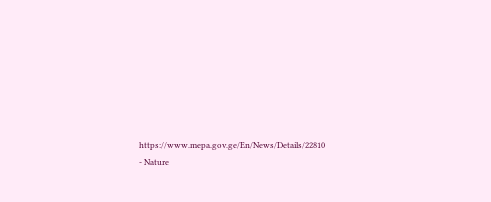https://www.mepa.gov.ge/En/News/Details/22810
- Nature